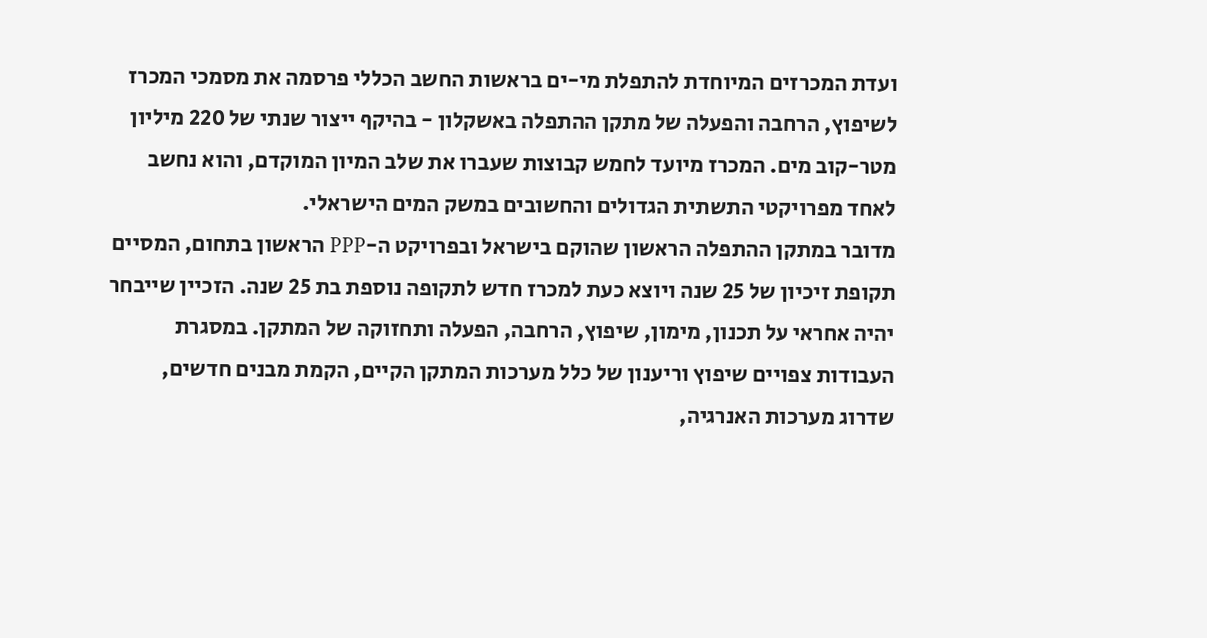ועדת המכרזים המיוחדת להתפלת מי-ים בראשות החשב הכללי פרסמה את מסמכי המכרז לשיפוץ, הרחבה והפעלה של מתקן ההתפלה באשקלון - בהיקף ייצור שנתי של 220 מיליון מטר-קוב מים. המכרז מיועד לחמש קבוצות שעברו את שלב המיון המוקדם, והוא נחשב לאחד מפרויקטי התשתית הגדולים והחשובים במשק המים הישראלי.
מדובר במתקן ההתפלה הראשון שהוקם בישראל ובפרויקט ה-PPP הראשון בתחום, המסיים תקופת זיכיון של 25 שנה ויוצא כעת למכרז חדש לתקופה נוספת בת 25 שנה. הזכיין שייבחר יהיה אחראי על תכנון, מימון, שיפוץ, הרחבה, הפעלה ותחזוקה של המתקן. במסגרת העבודות צפויים שיפוץ וריענון של כלל מערכות המתקן הקיים, הקמת מבנים חדשים, שדרוג מערכות האנרגיה,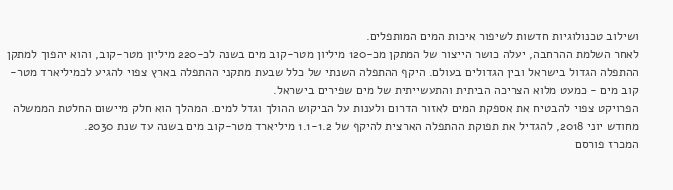ושילוב טכנולוגיות חדשות לשיפור איכות המים המותפלים.
לאחר השלמת ההרחבה, יעלה כושר הייצור של המתקן מכ-120 מיליון מטר-קוב מים בשנה לכ-220 מיליון מטר-קוב, והוא יהפוך למתקן ההתפלה הגדול בישראל ובין הגדולים בעולם. היקף ההתפלה השנתי של כלל שבעת מתקני ההתפלה בארץ צפוי להגיע לכמיליארד מטר-קוב מים - כמעט מלוא הצריכה הביתית והתעשייתית של מים שפירים בישראל.
הפרויקט צפוי להבטיח את אספקת המים לאזור הדרום ולענות על הביקוש ההולך וגדל למים. המהלך הוא חלק מיישום החלטת הממשלה מחודש יוני 2018, להגדיל את תפוקת ההתפלה הארצית להיקף של 1.1-1.2 מיליארד מטר-קוב מים בשנה עד שנת 2030.
המכרז פורסם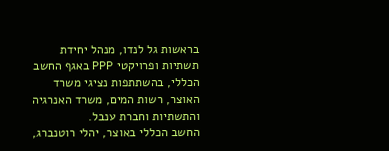בראשות גל לנדו, מנהל יחידת תשתיות ופרויקטי PPP באגף החשב הכללי, בהשתתפות נציגי משרד האוצר, רשות המים, משרד האנרגיה והתשתיות וחברת ענבל.
החשב הכללי באוצר, יהלי רוטנברג,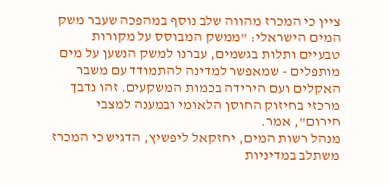ציין כי המכרז מהווה שלב נוסף במהפכה שעבר משק המים הישראלי: "ממשק המבוסס על מקורות טבעיים ותלות בגשמים, עברנו למשק הנשען על מים מותפלים - שמאפשר למדינה להתמודד עם משבר האקלים ועם הירידה בכמות המשקעים. זהו נדבך מרכזי בחיזוק החוסן הלאומי ובמענה למצבי חירום", אמר.
מנהל רשות המים, יחזקאל ליפשיץ, הדגיש כי המכרז משתלב במדיניות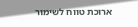ארוכת טווח לשימור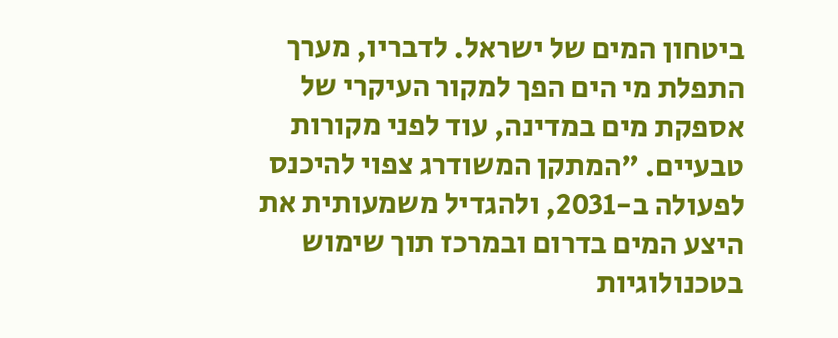ביטחון המים של ישראל. לדבריו, מערך התפלת מי הים הפך למקור העיקרי של אספקת מים במדינה, עוד לפני מקורות טבעיים. "המתקן המשודרג צפוי להיכנס לפעולה ב-2031, ולהגדיל משמעותית את היצע המים בדרום ובמרכז תוך שימוש בטכנולוגיות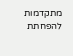מתקדמות להפחתת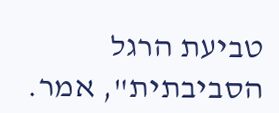טביעת הרגל הסביבתית", אמר.